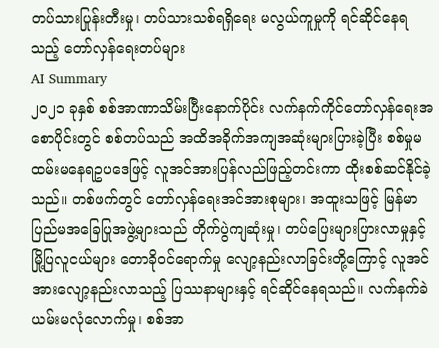တပ်သားပြုန်းတီးမှု၊ တပ်သားသစ်ရရှိရေး မလွယ်ကူမှုကို ရင်ဆိုင်နေရသည့် တော်လှန်ရေးတပ်များ
AI Summary
၂၀၂၁ ခုနှစ် စစ်အာဏာသိမ်းပြီးနောက်ပိုင်း လက်နက်ကိုင်တော်လှန်ရေးအစောပိုင်းတွင် စစ်တပ်သည် အထိအခိုက်အကျအဆုံးများပြားခဲ့ပြီး စစ်မှုမထမ်းမနေရဥပဒေဖြင့် လူအင်အားပြန်လည်ဖြည့်တင်းကာ ထိုးစစ်ဆင်နိုင်ခဲ့သည်။ တစ်ဖက်တွင် တော်လှန်ရေးအင်အားစုများ၊ အထူးသဖြင့် မြန်မာပြည်မအခြေပြုအဖွဲ့များသည် တိုက်ပွဲကျဆုံးမှု၊ တပ်ပြေးများပြားလာမှုနှင့် မြို့ပြလူငယ်များ တောခိုဝင်ရောက်မှု လျော့နည်းလာခြင်းတို့ကြောင့် လူအင်အားလျော့နည်းလာသည့် ပြဿနာများနှင့် ရင်ဆိုင်နေရသည်။ လက်နက်ခဲယမ်းမလုံလောက်မှု၊ စစ်အာ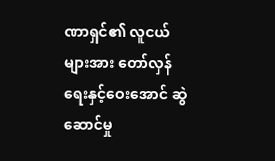ဏာရှင်၏ လူငယ်များအား တော်လှန်ရေးနှင့်ဝေးအောင် ဆွဲဆောင်မှု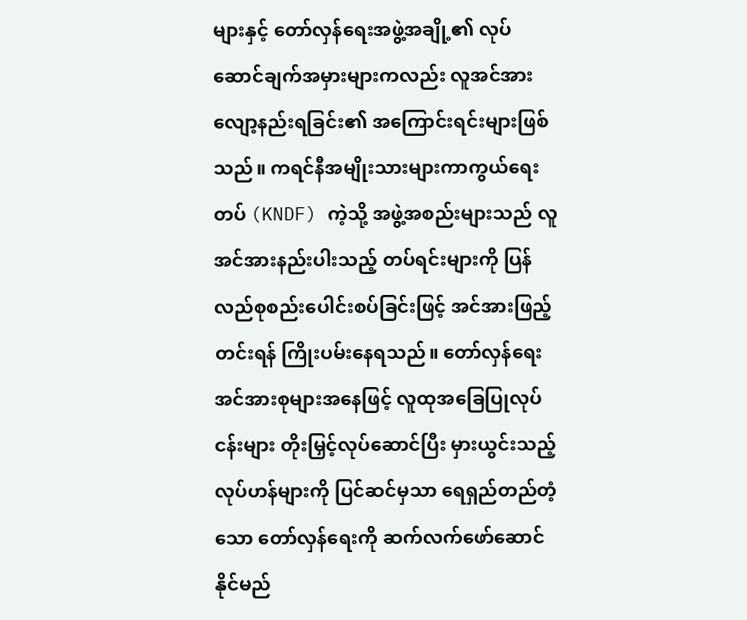များနှင့် တော်လှန်ရေးအဖွဲ့အချို့၏ လုပ်ဆောင်ချက်အမှားများကလည်း လူအင်အားလျော့နည်းရခြင်း၏ အကြောင်းရင်းများဖြစ်သည်။ ကရင်နီအမျိုးသားများကာကွယ်ရေးတပ် (KNDF) ကဲ့သို့ အဖွဲ့အစည်းများသည် လူအင်အားနည်းပါးသည့် တပ်ရင်းများကို ပြန်လည်စုစည်းပေါင်းစပ်ခြင်းဖြင့် အင်အားဖြည့်တင်းရန် ကြိုးပမ်းနေရသည်။ တော်လှန်ရေးအင်အားစုများအနေဖြင့် လူထုအခြေပြုလုပ်ငန်းများ တိုးမြှင့်လုပ်ဆောင်ပြီး မှားယွင်းသည့် လုပ်ဟန်များကို ပြင်ဆင်မှသာ ရေရှည်တည်တံ့သော တော်လှန်ရေးကို ဆက်လက်ဖော်ဆောင်နိုင်မည်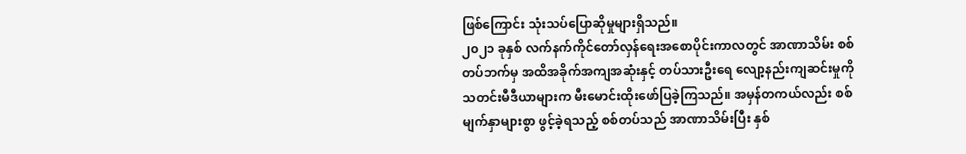ဖြစ်ကြောင်း သုံးသပ်ပြောဆိုမှုများရှိသည်။
၂၀၂၁ ခုနှစ် လက်နက်ကိုင်တော်လှန်ရေးအစောပိုင်းကာလတွင် အာဏာသိမ်း စစ်တပ်ဘက်မှ အထိအခိုက်အကျအဆုံးနှင့် တပ်သားဦးရေ လျော့နည်းကျဆင်းမှုကို သတင်းမီဒီယာများက မီးမောင်းထိုးဖော်ပြခဲ့ကြသည်။ အမှန်တကယ်လည်း စစ်မျက်နှာများစွာ ဖွင့်ခဲ့ရသည့် စစ်တပ်သည် အာဏာသိမ်းပြီး နှစ်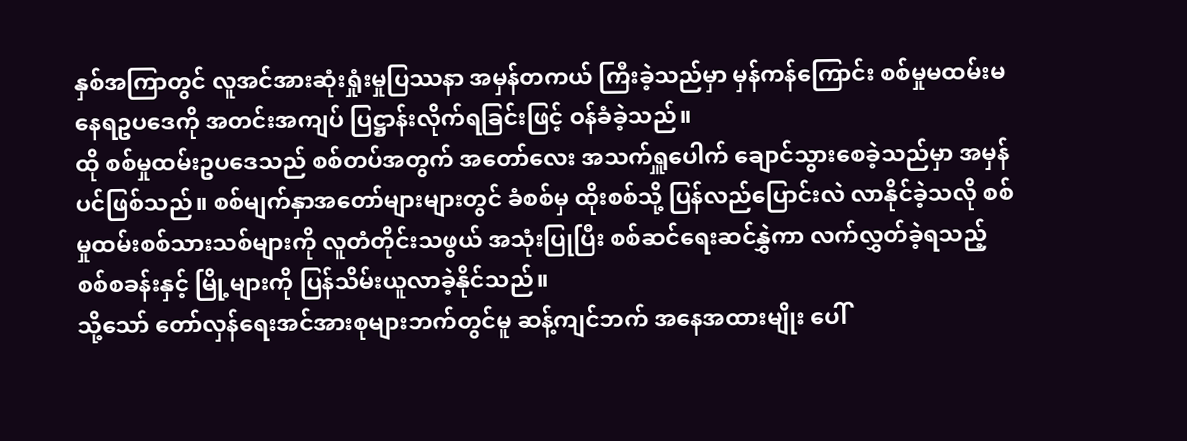နှစ်အကြာတွင် လူအင်အားဆုံးရှုံးမှုပြဿနာ အမှန်တကယ် ကြီးခဲ့သည်မှာ မှန်ကန်ကြောင်း စစ်မှုမထမ်းမနေရဥပဒေကို အတင်းအကျပ် ပြဋ္ဌာန်းလိုက်ရခြင်းဖြင့် ဝန်ခံခဲ့သည်။
ထို စစ်မှုထမ်းဥပဒေသည် စစ်တပ်အတွက် အတော်လေး အသက်ရှူပေါက် ချောင်သွားစေခဲ့သည်မှာ အမှန်ပင်ဖြစ်သည်။ စစ်မျက်နှာအတော်များများတွင် ခံစစ်မှ ထိုးစစ်သို့ ပြန်လည်ပြောင်းလဲ လာနိုင်ခဲ့သလို စစ်မှုထမ်းစစ်သားသစ်များကို လူတံတိုင်းသဖွယ် အသုံးပြုပြီး စစ်ဆင်ရေးဆင်နွှဲကာ လက်လွှတ်ခဲ့ရသည့် စစ်စခန်းနှင့် မြို့များကို ပြန်သိမ်းယူလာခဲ့နိုင်သည်။
သို့သော် တော်လှန်ရေးအင်အားစုများဘက်တွင်မူ ဆန့်ကျင်ဘက် အနေအထားမျိုး ပေါ်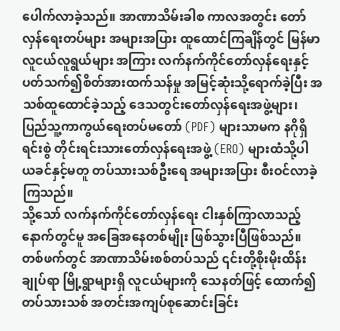ပေါက်လာခဲ့သည်။ အာဏာသိမ်းခါစ ကာလအတွင်း တော်လှန်ရေးတပ်များ အများအပြား ထူထောင်ကြချိန်တွင် မြန်မာလူငယ်လူရွယ်များ အကြား လက်နက်ကိုင်တော်လှန်ရေးနှင့် ပတ်သက်၍စိတ်အားထက်သန်မှု အမြင့်ဆုံးသို့ရောက်ခဲ့ပြီး အသစ်ထူထောင်ခဲ့သည့် ဒေသတွင်းတော်လှန်ရေးအဖွဲ့များ၊ ပြည်သူ့ကာကွယ်ရေးတပ်မတော် (PDF) များသာမက နဂိုရှိရင်းစွဲ တိုင်းရင်းသားတော်လှန်ရေးအဖွဲ့ (ERO) များထံသို့ပါ ယခင်နှင့်မတူ တပ်သားသစ်ဦးရေ အများအပြား စီးဝင်လာခဲ့ကြသည်။
သို့သော် လက်နက်ကိုင်တော်လှန်ရေး ငါးနှစ်ကြာလာသည့်နောက်တွင်မူ အခြေအနေတစ်မျိုး ဖြစ်သွားပြီဖြစ်သည်။ တစ်ဖက်တွင် အာဏာသိမ်းစစ်တပ်သည် ၎င်းတို့စိုးမိုးထိန်းချုပ်ရာ မြို့ရွာများရှိ လူငယ်များကို သေနတ်ဖြင့် ထောက်၍ တပ်သားသစ် အတင်းအကျပ်စုဆောင်းခြင်း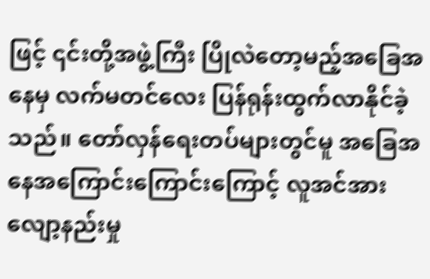ဖြင့် ၎င်းတို့အဖွဲ့ကြီး ပြိုလဲတော့မည့်အခြေအနေမှ လက်မတင်လေး ပြန်ရုန်းထွက်လာနိုင်ခဲ့သည်။ တော်လှန်ရေးတပ်များတွင်မူ အခြေအနေအကြောင်းကြောင်းကြောင့် လူအင်အားလျော့နည်းမှု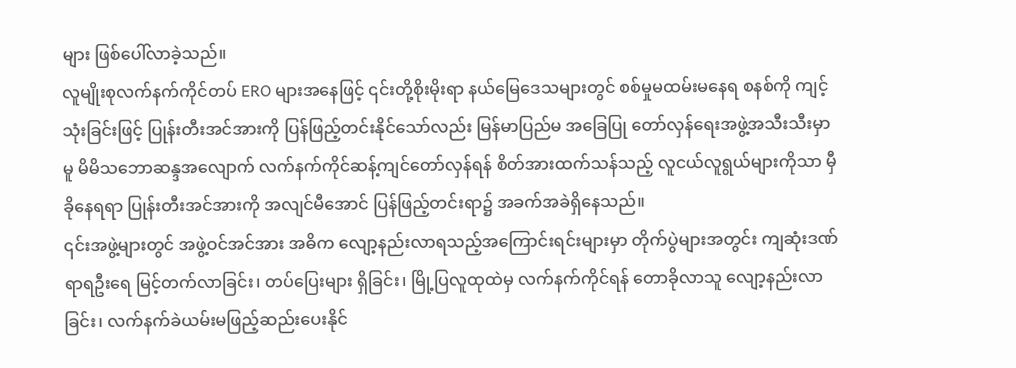များ ဖြစ်ပေါ်လာခဲ့သည်။
လူမျိုးစုလက်နက်ကိုင်တပ် ERO များအနေဖြင့် ၎င်းတို့စိုးမိုးရာ နယ်မြေဒေသများတွင် စစ်မှုမထမ်းမနေရ စနစ်ကို ကျင့်သုံးခြင်းဖြင့် ပြုန်းတီးအင်အားကို ပြန်ဖြည့်တင်းနိုင်သော်လည်း မြန်မာပြည်မ အခြေပြု တော်လှန်ရေးအဖွဲ့အသီးသီးမှာမူ မိမိသဘောဆန္ဒအလျောက် လက်နက်ကိုင်ဆန့်ကျင်တော်လှန်ရန် စိတ်အားထက်သန်သည့် လူငယ်လူရွယ်များကိုသာ မှီခိုနေရရာ ပြုန်းတီးအင်အားကို အလျင်မီအောင် ပြန်ဖြည့်တင်းရာ၌ အခက်အခဲရှိနေသည်။
၎င်းအဖွဲ့များတွင် အဖွဲ့ဝင်အင်အား အဓိက လျော့နည်းလာရသည့်အကြောင်းရင်းများမှာ တိုက်ပွဲများအတွင်း ကျဆုံးဒဏ်ရာရဦးရေ မြင့်တက်လာခြင်း၊ တပ်ပြေးများ ရှိခြင်း၊ မြို့ပြလူထုထဲမှ လက်နက်ကိုင်ရန် တောခိုလာသူ လျော့နည်းလာခြင်း၊ လက်နက်ခဲယမ်းမဖြည့်ဆည်းပေးနိုင်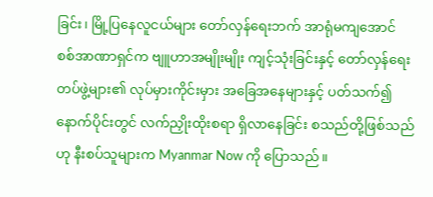ခြင်း၊ မြို့ပြနေလူငယ်များ တော်လှန်ရေးဘက် အာရုံမကျအောင် စစ်အာဏာရှင်က ဗျူဟာအမျိုးမျိုး ကျင့်သုံးခြင်းနှင့် တော်လှန်ရေး တပ်ဖွဲ့များ၏ လုပ်မှားကိုင်းမှား အခြေအနေများနှင့် ပတ်သက်၍ နောက်ပိုင်းတွင် လက်ညှိုးထိုးစရာ ရှိလာနေခြင်း စသည်တို့ဖြစ်သည်ဟု နီးစပ်သူများက Myanmar Now ကို ပြောသည်။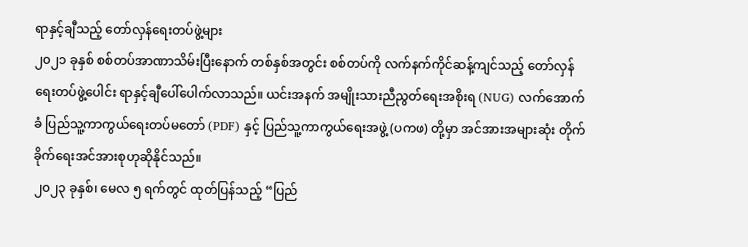ရာနှင့်ချီသည့် တော်လှန်ရေးတပ်ဖွဲ့များ
၂၀၂၁ ခုနှစ် စစ်တပ်အာဏာသိမ်းပြီးနောက် တစ်နှစ်အတွင်း စစ်တပ်ကို လက်နက်ကိုင်ဆန့်ကျင်သည့် တော်လှန်ရေးတပ်ဖွဲ့ပေါင်း ရာနှင့်ချီပေါ်ပေါက်လာသည်။ ယင်းအနက် အမျိုးသားညီညွတ်ရေးအစိုးရ (NUG) လက်အောက်ခံ ပြည်သူ့ကာကွယ်ရေးတပ်မတော် (PDF) နှင့် ပြည်သူ့ကာကွယ်ရေးအဖွဲ့ (ပကဖ) တို့မှာ အင်အားအများဆုံး တိုက်ခိုက်ရေးအင်အားစုဟုဆိုနိုင်သည်။
၂၀၂၃ ခုနှစ်၊ မေလ ၅ ရက်တွင် ထုတ်ပြန်သည့် “ပြည်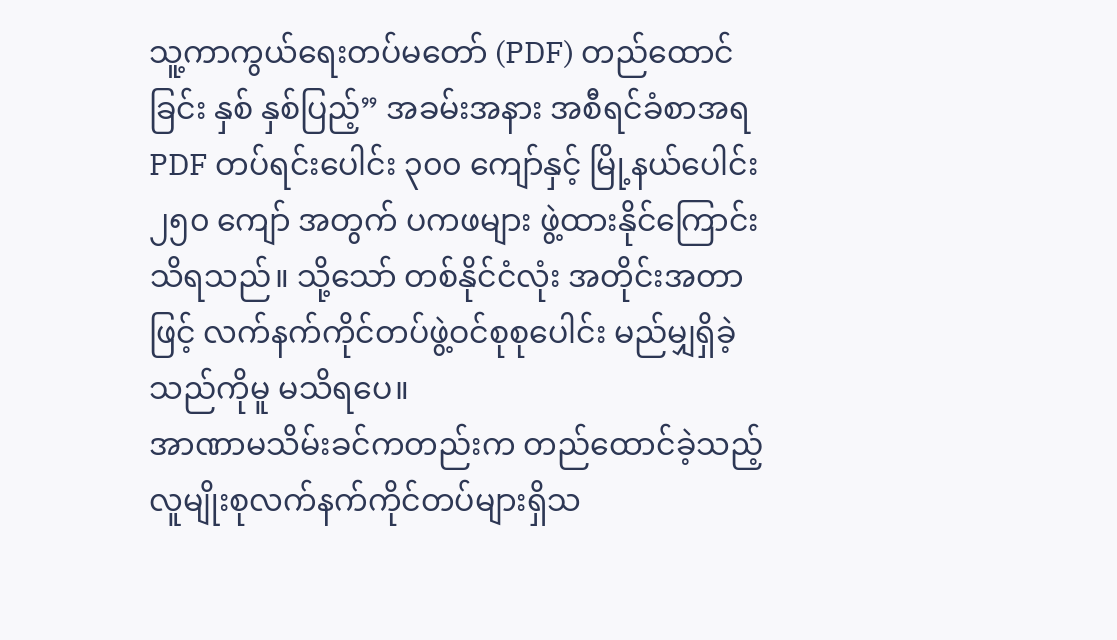သူ့ကာကွယ်ရေးတပ်မတော် (PDF) တည်ထောင်ခြင်း နှစ် နှစ်ပြည့်” အခမ်းအနား အစီရင်ခံစာအရ PDF တပ်ရင်းပေါင်း ၃၀၀ ကျော်နှင့် မြို့နယ်ပေါင်း၂၅၀ ကျော် အတွက် ပကဖများ ဖွဲ့ထားနိုင်ကြောင်း သိရသည်။ သို့သော် တစ်နိုင်ငံလုံး အတိုင်းအတာဖြင့် လက်နက်ကိုင်တပ်ဖွဲ့ဝင်စုစုပေါင်း မည်မျှရှိခဲ့သည်ကိုမူ မသိရပေ။
အာဏာမသိမ်းခင်ကတည်းက တည်ထောင်ခဲ့သည့် လူမျိုးစုလက်နက်ကိုင်တပ်များရှိသ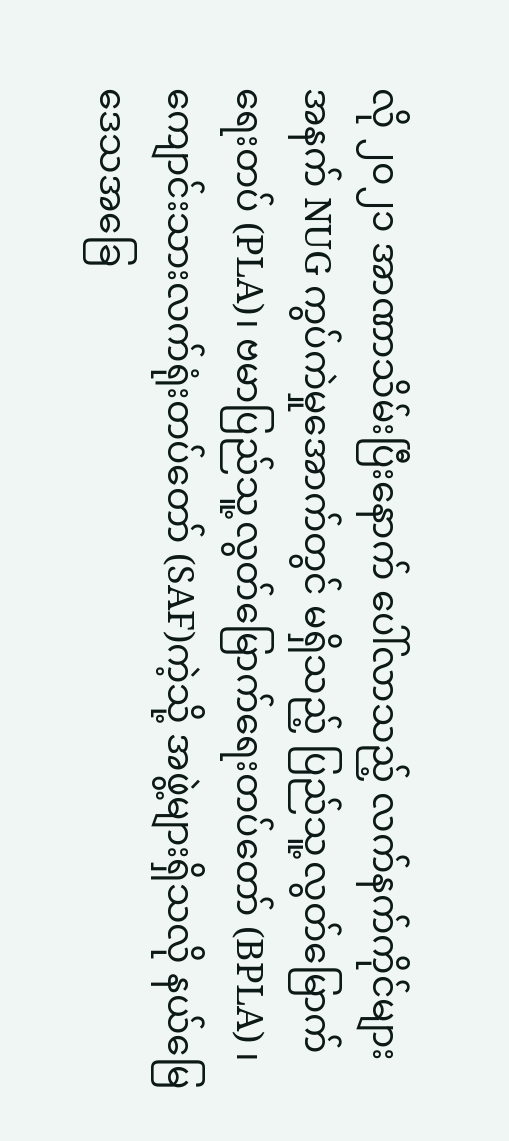လို ၂၀၂၁ အာဏာသိမ်းပြီးနောက် ပေါ်လာသည့် လက်နက်ကိုင်များအနက် NUG ကွပ်ကဲမှုအောက်တွင် မရှိသည့် ပြည်သူ့လွတ်မြောက်ရေးတပ် (PLA)၊ ဗမာပြည်သူ့လွတ်မြောက်ရေးတပ်တော် (BPLA) ၊ ကျောင်းသားလက်ရုံးတပ်တော် (SAF)ကဲ့သို့ အဖွဲ့များရှိသလို နယ်မြေဒေသအခြေ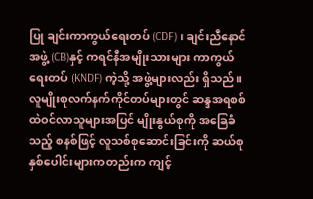ပြု ချင်းကာကွယ်ရေးတပ် (CDF)၊ ချင်းညီနောင်အဖွဲ့ (CB)နှင့် ကရင်နီအမျိုးသားများ ကာကွယ်ရေးတပ် (KNDF) ကဲ့သို့ အဖွဲ့များလည်း ရှိသည်။
လူမျိုးစုလက်နက်ကိုင်တပ်များတွင် ဆန္ဒအရစစ်ထဲဝင်လာသူများအပြင် မျိုးနွယ်စုကို အခြေခံသည့် စနစ်ဖြင့် လူသစ်စုဆောင်းခြင်းကို ဆယ်စုနှစ်ပေါင်းများကတည်းက ကျင့်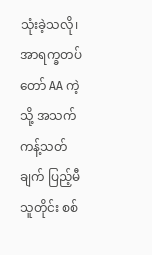သုံးခဲ့သလို၊ အာရက္ခတပ်တော် AA ကဲ့သို့ အသက်ကန့်သတ်ချက် ပြည့်မီသူတိုင်း စစ်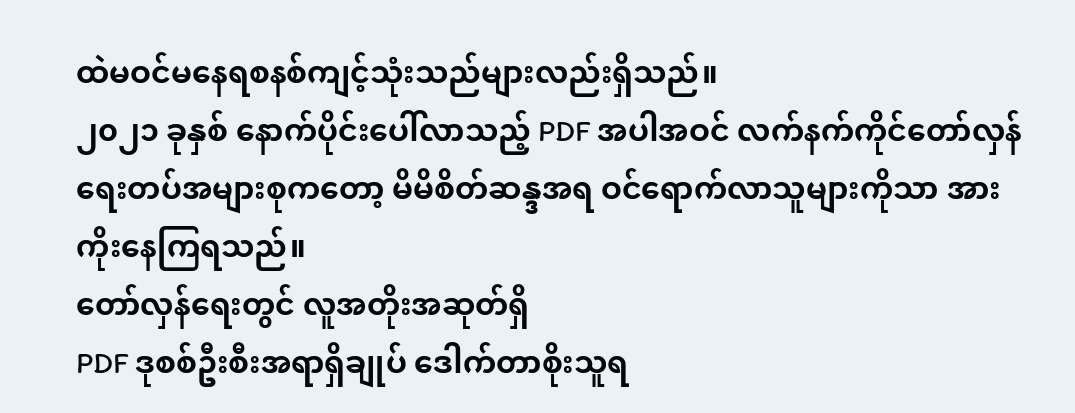ထဲမဝင်မနေရစနစ်ကျင့်သုံးသည်များလည်းရှိသည်။
၂၀၂၁ ခုနှစ် နောက်ပိုင်းပေါ်လာသည့် PDF အပါအဝင် လက်နက်ကိုင်တော်လှန်ရေးတပ်အများစုကတော့ မိမိစိတ်ဆန္ဒအရ ဝင်ရောက်လာသူများကိုသာ အားကိုးနေကြရသည်။
တော်လှန်ရေးတွင် လူအတိုးအဆုတ်ရှိ
PDF ဒုစစ်ဦးစီးအရာရှိချုပ် ဒေါက်တာစိုးသူရ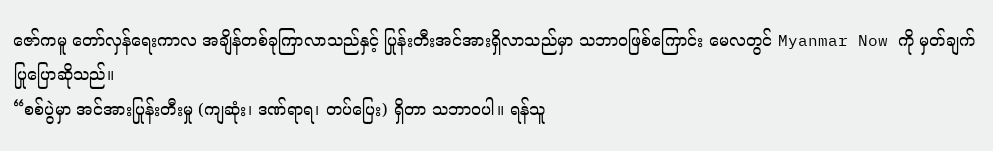ဇော်ကမူ တော်လှန်ရေးကာလ အချိန်တစ်ခုကြာလာသည်နှင့် ပြုန်းတီးအင်အားရှိလာသည်မှာ သဘာဝဖြစ်ကြောင်း မေလတွင် Myanmar Now ကို မှတ်ချက်ပြုပြောဆိုသည်။
“စစ်ပွဲမှာ အင်အားပြုန်းတီးမှု (ကျဆုံး၊ ဒဏ်ရာရ၊ တပ်ပြေး) ရှိတာ သဘာဝပါ။ ရန်သူ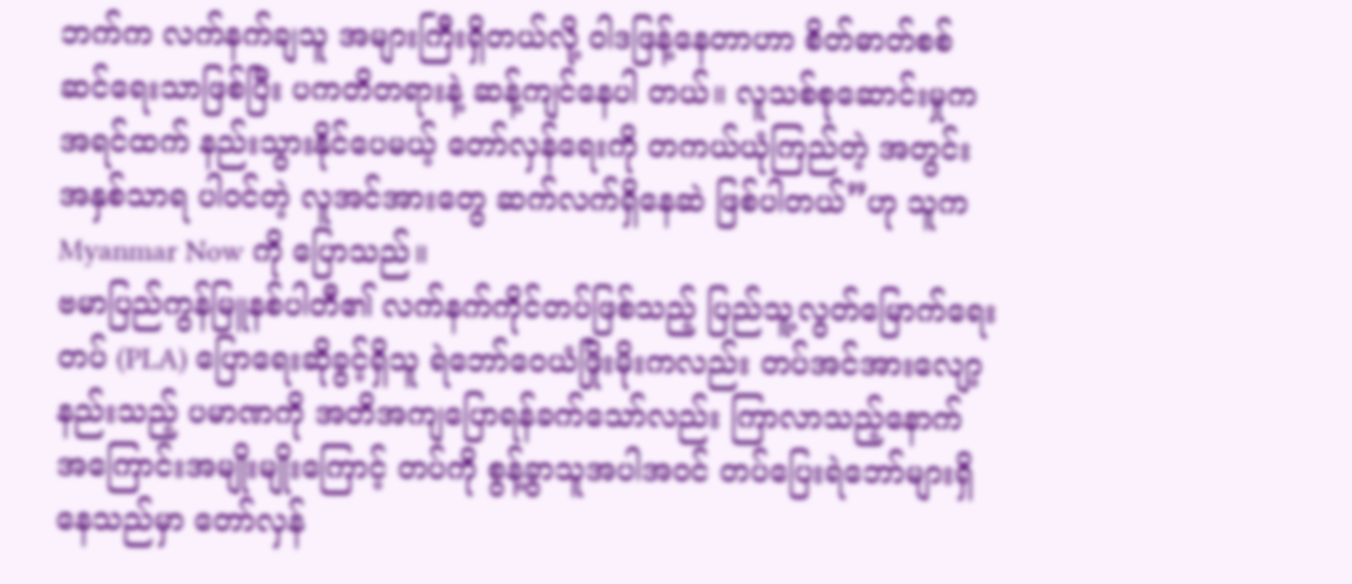ဘက်က လက်နက်ချသူ အများကြီးရှိတယ်လို့ ဝါဒဖြန့်နေတာဟာ စိတ်ဓာတ်စစ်ဆင်ရေးသာဖြစ်ပြီး ပကတိတရားနဲ့ ဆန့်ကျင်နေပါ တယ်။ လူသစ်စုဆောင်းမှုက အရင်ထက် နည်းသွားနိုင်ပေမယ့် တော်လှန်ရေးကို တကယ်ယုံကြည်တဲ့ အတွင်းအနှစ်သာရ ပါဝင်တဲ့ လူအင်အားတွေ ဆက်လက်ရှိနေဆဲ ဖြစ်ပါတယ်”ဟု သူက Myanmar Now ကို ပြောသည်။
ဗမာပြည်ကွန်မြူနစ်ပါတီ၏ လက်နက်ကိုင်တပ်ဖြစ်သည့် ပြည်သူ့လွတ်မြောက်ရေးတပ် (PLA) ပြောရေးဆိုခွင့်ရှိသူ ရဲဘော်ဝေယံဖြိုးမိုးကလည်း တပ်အင်အားလျော့နည်းသည့် ပမာဏကို အတိအကျပြောရန်ခက်သော်လည်း ကြာလာသည့်နောက် အကြောင်းအမျိုးမျိုးကြောင့် တပ်ကို စွန့်ခွာသူအပါအဝင် တပ်ပြေးရဲဘော်များရှိနေသည်မှာ တော်လှန်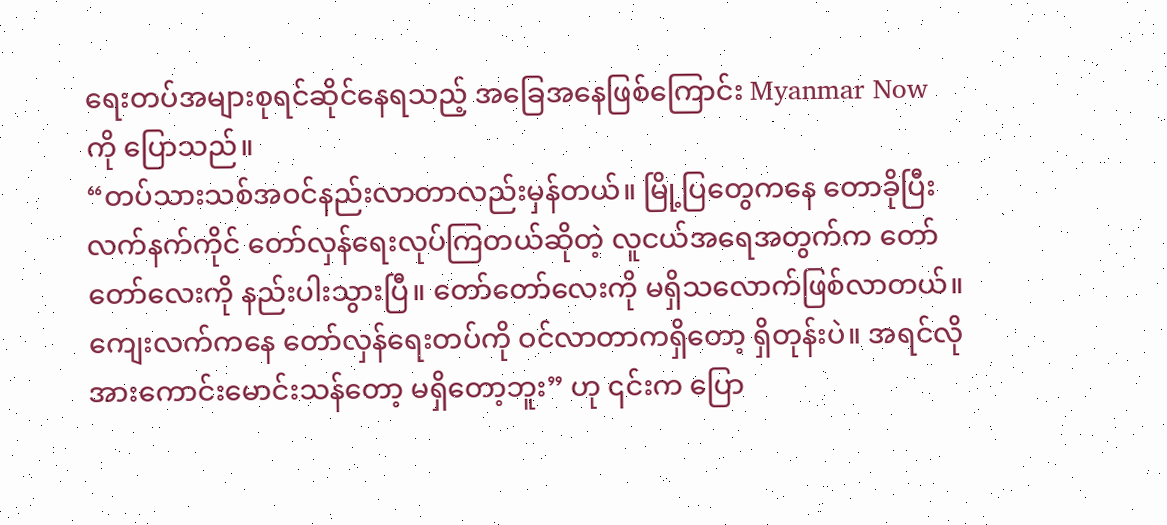ရေးတပ်အများစုရင်ဆိုင်နေရသည့် အခြေအနေဖြစ်ကြောင်း Myanmar Now ကို ပြောသည်။
“တပ်သားသစ်အဝင်နည်းလာတာလည်းမှန်တယ်။ မြို့ပြတွေကနေ တောခိုပြီး လက်နက်ကိုင် တော်လှန်ရေးလုပ်ကြတယ်ဆိုတဲ့ လူငယ်အရေအတွက်က တော်တော်လေးကို နည်းပါးသွားပြီ။ တော်တော်လေးကို မရှိသလောက်ဖြစ်လာတယ်။ ကျေးလက်ကနေ တော်လှန်ရေးတပ်ကို ဝင်လာတာကရှိတော့ ရှိတုန်းပဲ။ အရင်လိုအားကောင်းမောင်းသန်တော့ မရှိတော့ဘူး” ဟု ၎င်းက ပြော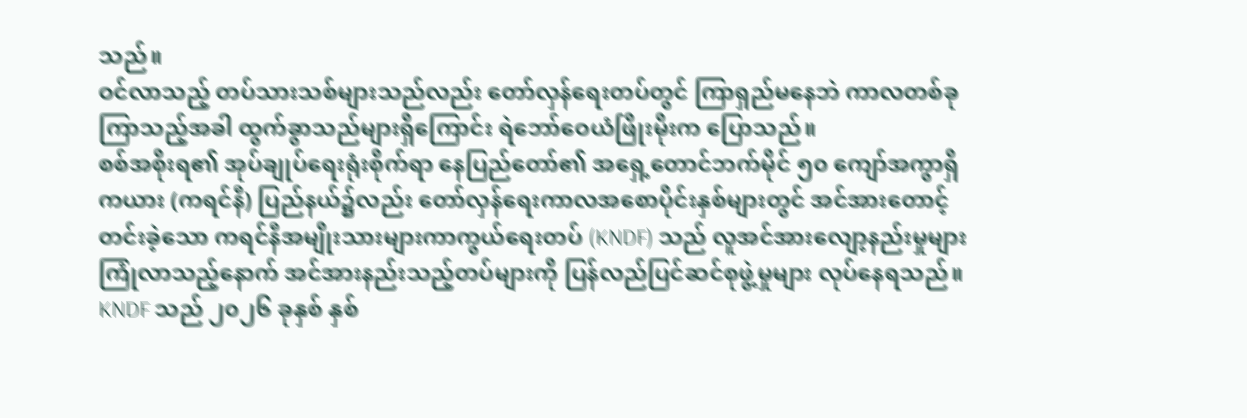သည်။
ဝင်လာသည့် တပ်သားသစ်များသည်လည်း တော်လှန်ရေးတပ်တွင် ကြာရှည်မနေဘဲ ကာလတစ်ခုကြာသည့်အခါ ထွက်ခွာသည်များရှိကြောင်း ရဲဘော်ဝေယံဖြိုးမိုးက ပြောသည်။
စစ်အစိုးရ၏ အုပ်ချုပ်ရေးရုံးစိုက်ရာ နေပြည်တော်၏ အရှေ့တောင်ဘက်မိုင် ၅၀ ကျော်အကွာရှိ ကယား (ကရင်နီ) ပြည်နယ်၌လည်း တော်လှန်ရေးကာလအစောပိုင်းနှစ်များတွင် အင်အားတောင့်တင်းခဲ့သော ကရင်နီအမျိုးသားများကာကွယ်ရေးတပ် (KNDF) သည် လူအင်အားလျော့နည်းမှုများကြုံလာသည့်နောက် အင်အားနည်းသည့်တပ်များကို ပြန်လည်ပြင်ဆင်စုဖွဲ့မှုများ လုပ်နေရသည်။
KNDF သည် ၂၀၂၆ ခုနှစ် နှစ်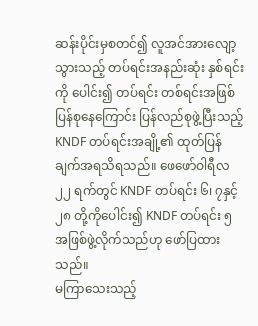ဆန်းပိုင်းမှစတင်၍ လူအင်အားလျော့သွားသည့် တပ်ရင်းအနည်းဆုံး နှစ်ရင်းကို ပေါင်း၍ တပ်ရင်း တစ်ရင်းအဖြစ်ပြန်စုနေကြောင်း ပြန်လည်စုဖွဲ့ပြီးသည့် KNDF တပ်ရင်းအချို့၏ ထုတ်ပြန်ချက်အရသိရသည်။ ဖေဖော်ဝါရီလ ၂၂ ရက်တွင် KNDF တပ်ရင်း ၆၊ ၇နှင့် ၂၈ တို့ကိုပေါင်း၍ KNDF တပ်ရင်း ၅ အဖြစ်ဖွဲ့လိုက်သည်ဟု ဖော်ပြထားသည်။
မကြာသေးသည့်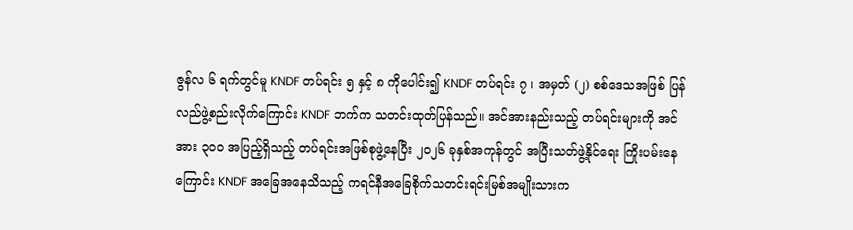ဇွန်လ ၆ ရက်တွင်မူ KNDF တပ်ရင်း ၅ နှင့် ၈ ကိုပေါင်း၍ KNDF တပ်ရင်း ၇ ၊ အမှတ် (၂) စစ်ဒေသအဖြစ် ပြန်လည်ဖွဲ့စည်းလိုက်ကြောင်း KNDF ဘက်က သတင်းထုတ်ပြန်သည်။ အင်အားနည်းသည့် တပ်ရင်းများကို အင်အား ၃၀၀ အပြည့်ရှိသည့် တပ်ရင်းအဖြစ်စုဖွဲ့နေပြီး ၂၀၂၆ ခုနှစ်အကုန်တွင် အပြီးသတ်ဖွဲ့နိုင်ရေး ကြိုးပမ်းနေကြောင်း KNDF အခြေအနေသိသည့် ကရင်နီအခြေစိုက်သတင်းရင်းမြစ်အမျိုးသားက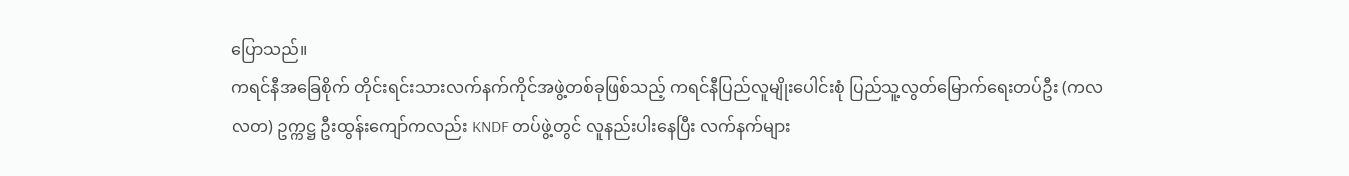ပြောသည်။
ကရင်နီအခြေစိုက် တိုင်းရင်းသားလက်နက်ကိုင်အဖွဲ့တစ်ခုဖြစ်သည့် ကရင်နီပြည်လူမျိုးပေါင်းစုံ ပြည်သူ့လွတ်မြောက်ရေးတပ်ဦး (ကလလတ) ဥက္ကဋ္ဌ ဦးထွန်းကျော်ကလည်း KNDF တပ်ဖွဲ့တွင် လူနည်းပါးနေပြီး လက်နက်များ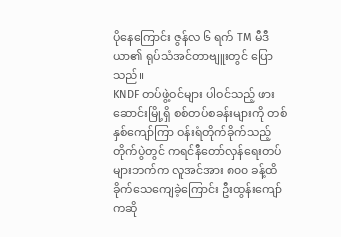ပိုနေကြောင်း ဇွန်လ ၆ ရက် TM မီဒီယာ၏ ရုပ်သံအင်တာဗျူးတွင် ပြောသည်။
KNDF တပ်ဖွဲ့ဝင်များ ပါဝင်သည့် ဖားဆောင်းမြို့ရှိ စစ်တပ်စခန်းများကို တစ်နှစ်ကျော်ကြာ ဝန်းရံတိုက်ခိုက်သည့် တိုက်ပွဲတွင် ကရင်နီတော်လှန်ရေးတပ်များဘက်က လူအင်အား ၈၀၀ ခန့်ထိခိုက်သေကျေခဲ့ကြောင်း ဦးထွန်းကျော်ကဆို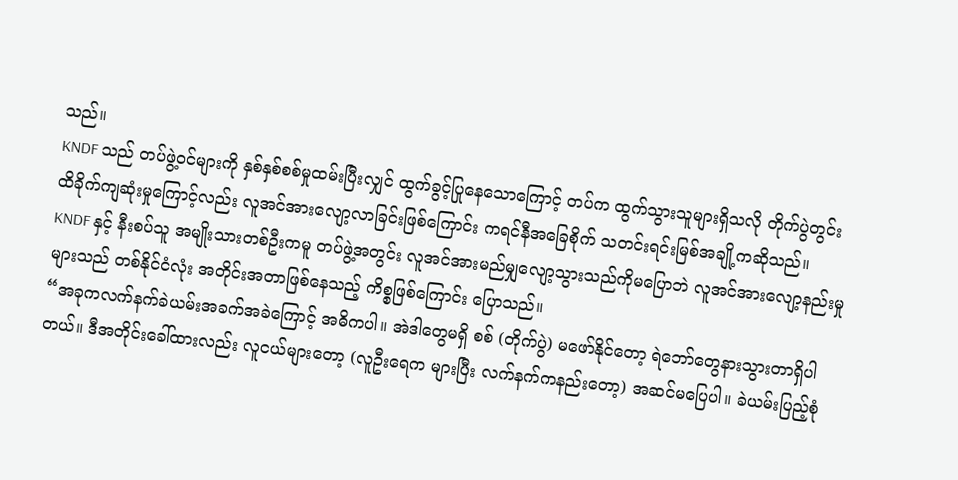သည်။
KNDF သည် တပ်ဖွဲ့ဝင်များကို နှစ်နှစ်စစ်မှုထမ်းပြီးလျှင် ထွက်ခွင့်ပြုနေသောကြောင့် တပ်က ထွက်သွားသူများရှိသလို တိုက်ပွဲတွင်း ထိခိုက်ကျဆုံးမှုကြောင့်လည်း လူအင်အားလျော့လာခြင်းဖြစ်ကြောင်း ကရင်နီအခြေစိုက် သတင်းရင်းမြစ်အချို့ကဆိုသည်။
KNDF နှင့် နီးစပ်သူ အမျိုးသားတစ်ဦးကမူ တပ်ဖွဲ့အတွင်း လူအင်အားမည်မျှလျော့သွားသည်ကိုမပြောဘဲ လူအင်အားလျော့နည်းမှုများသည် တစ်နိုင်ငံလုံး အတိုင်းအတာဖြစ်နေသည့် ကိစ္စဖြစ်ကြောင်း ပြောသည်။
“အခုကလက်နက်ခဲယမ်းအခက်အခဲကြောင့် အဓိကပါ။ အဲဒါတွေမရှိ စစ် (တိုက်ပွဲ) မဖော်နိုင်တော့ ရဲဘော်တွေနားသွားတာရှိပါတယ်။ ဒီအတိုင်းခေါ်ထားလည်း လူငယ်များတော့ (လူဦးရေက များပြီး လက်နက်ကနည်းတော့) အဆင်မပြေပါ။ ခဲယမ်းပြည့်စုံ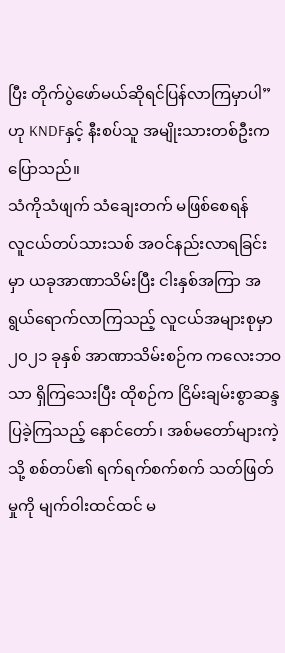ပြီး တိုက်ပွဲဖော်မယ်ဆိုရင်ပြန်လာကြမှာပါ” ဟု KNDFနှင့် နီးစပ်သူ အမျိုးသားတစ်ဦးက ပြောသည်။
သံကိုသံဖျက် သံချေးတက် မဖြစ်စေရန်
လူငယ်တပ်သားသစ် အဝင်နည်းလာရခြင်းမှာ ယခုအာဏာသိမ်းပြီး ငါးနှစ်အကြာ အရွယ်ရောက်လာကြသည့် လူငယ်အများစုမှာ ၂၀၂၁ ခုနှစ် အာဏာသိမ်းစဉ်က ကလေးဘဝသာ ရှိကြသေးပြီး ထိုစဉ်က ငြိမ်းချမ်းစွာဆန္ဒပြခဲ့ကြသည့် နောင်တော်၊ အစ်မတော်များကဲ့သို့ စစ်တပ်၏ ရက်ရက်စက်စက် သတ်ဖြတ်မှုကို မျက်ဝါးထင်ထင် မ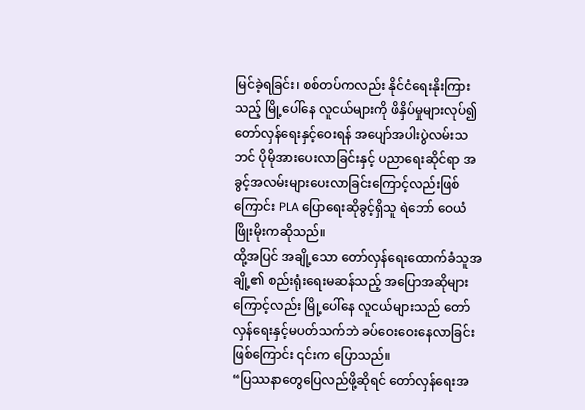မြင်ခဲ့ရခြင်း၊ စစ်တပ်ကလည်း နိုင်ငံရေးနိုးကြားသည့် မြို့ပေါ်နေ လူငယ်များကို ဖိနှိပ်မှုများလုပ်၍ တော်လှန်ရေးနှင့်ဝေးရန် အပျော်အပါးပွဲလမ်းသဘင် ပိုမိုအားပေးလာခြင်းနှင့် ပညာရေးဆိုင်ရာ အခွင့်အလမ်းများပေးလာခြင်းကြောင့်လည်းဖြစ်ကြောင်း PLA ပြောရေးဆိုခွင့်ရှိသူ ရဲဘော် ဝေယံဖြိုးမိုးကဆိုသည်။
ထို့အပြင် အချို့သော တော်လှန်ရေးထောက်ခံသူအချို့၏ စည်းရုံးရေးမဆန်သည့် အပြောအဆိုများကြောင့်လည်း မြို့ပေါ်နေ လူငယ်များသည် တော်လှန်ရေးနှင့်မပတ်သက်ဘဲ ခပ်ဝေးဝေးနေလာခြင်းဖြစ်ကြောင်း ၎င်းက ပြောသည်။
“ပြဿနာတွေပြေလည်ဖို့ဆိုရင် တော်လှန်ရေးအ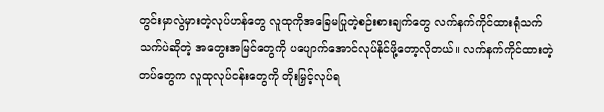တွင်းမှာလွဲမှားတဲ့လုပ်ဟန်တွေ လူထုကိုအခြေမပြုတဲ့စဉ်းစားချက်တွေ လက်နက်ကိုင်ထားရုံသက်သက်ပဲဆိုတဲ့ အတွေးအမြင်တွေကို ပပျောက်အောင်လုပ်နိုင်ဖို့တော့လိုတယ်။ လက်နက်ကိုင်ထားတဲ့တပ်တွေက လူထုလုပ်ငန်းတွေကို တိုးမြှင့်လုပ်ရ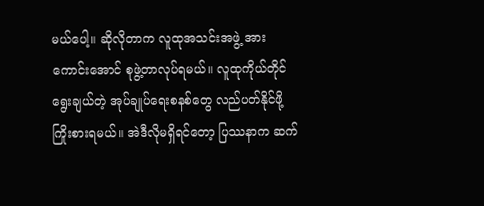မယ်ပေါ့။ ဆိုလိုတာက လူထုအသင်းအဖွဲ့ အားကောင်းအောင် စုဖွဲ့တာလုပ်ရမယ်။ လူထုကိုယ်တိုင်ရွေးချယ်တဲ့ အုပ်ချုပ်ရေးစနစ်တွေ လည်ပတ်နိုင်ဖို့ကြိုးစားရမယ်။ အဲဒီလိုမရှိရင်တော့ ပြဿနာက ဆက်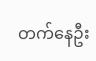တက်နေဦး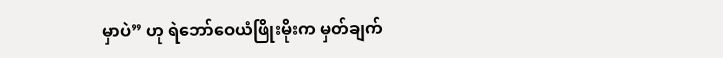မှာပဲ” ဟု ရဲဘော်ဝေယံဖြိုးမိုးက မှတ်ချက်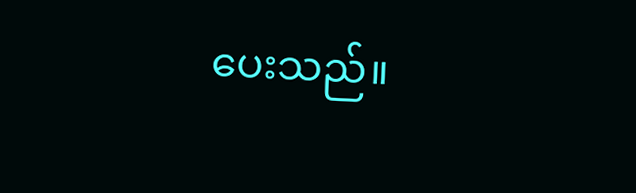ပေးသည်။